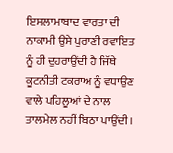ਇਸਲਾਮਾਬਾਦ ਵਾਰਤਾ ਦੀ ਨਾਕਾਮੀ ਉਸੇ ਪੁਰਾਣੀ ਰਵਾਇਤ ਨੂੰ ਹੀ ਦੁਹਰਾਉਂਦੀ ਹੈ ਜਿੱਥੇ ਕੂਟਨੀਤੀ ਟਕਰਾਅ ਨੂੰ ਵਧਾਉਣ ਵਾਲੇ ਪਹਿਲੂਆਂ ਦੇ ਨਾਲ ਤਾਲਮੇਲ ਨਹੀਂ ਬਿਠਾ ਪਾਉਂਦੀ।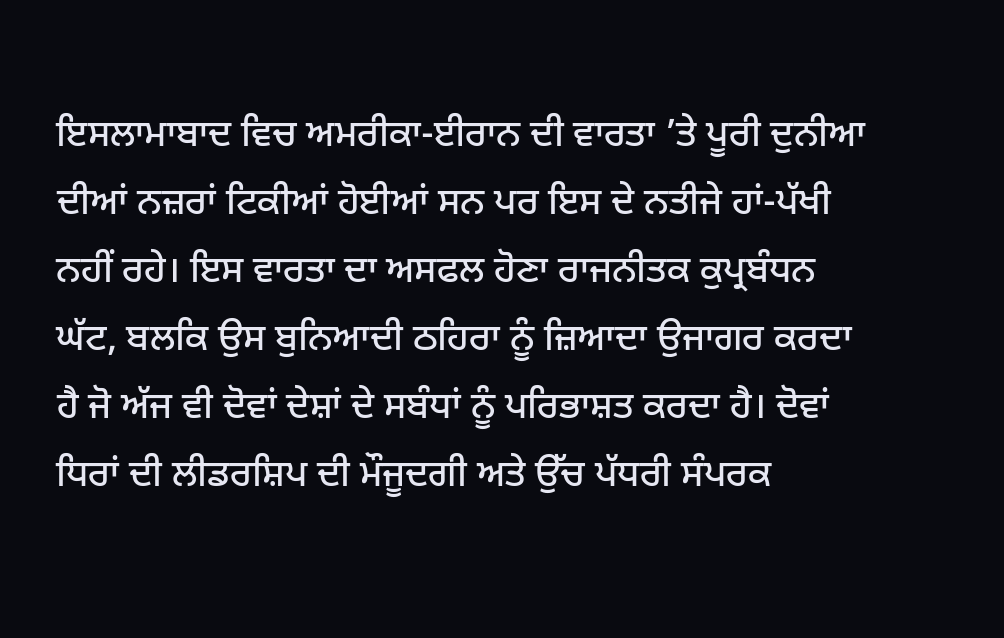ਇਸਲਾਮਾਬਾਦ ਵਿਚ ਅਮਰੀਕਾ-ਈਰਾਨ ਦੀ ਵਾਰਤਾ ’ਤੇ ਪੂਰੀ ਦੁਨੀਆ ਦੀਆਂ ਨਜ਼ਰਾਂ ਟਿਕੀਆਂ ਹੋਈਆਂ ਸਨ ਪਰ ਇਸ ਦੇ ਨਤੀਜੇ ਹਾਂ-ਪੱਖੀ ਨਹੀਂ ਰਹੇ। ਇਸ ਵਾਰਤਾ ਦਾ ਅਸਫਲ ਹੋਣਾ ਰਾਜਨੀਤਕ ਕੁਪ੍ਰਬੰਧਨ ਘੱਟ, ਬਲਕਿ ਉਸ ਬੁਨਿਆਦੀ ਠਹਿਰਾ ਨੂੰ ਜ਼ਿਆਦਾ ਉਜਾਗਰ ਕਰਦਾ ਹੈ ਜੋ ਅੱਜ ਵੀ ਦੋਵਾਂ ਦੇਸ਼ਾਂ ਦੇ ਸਬੰਧਾਂ ਨੂੰ ਪਰਿਭਾਸ਼ਤ ਕਰਦਾ ਹੈ। ਦੋਵਾਂ ਧਿਰਾਂ ਦੀ ਲੀਡਰਸ਼ਿਪ ਦੀ ਮੌਜੂਦਗੀ ਅਤੇ ਉੱਚ ਪੱਧਰੀ ਸੰਪਰਕ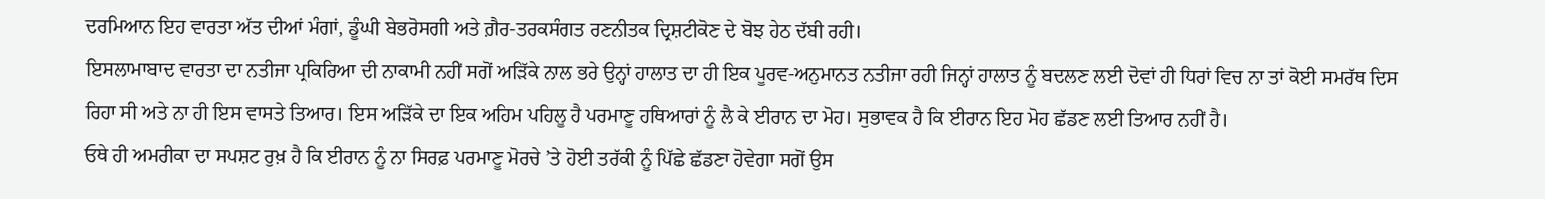ਦਰਮਿਆਨ ਇਹ ਵਾਰਤਾ ਅੱਤ ਦੀਆਂ ਮੰਗਾਂ, ਡੂੰਘੀ ਬੇਭਰੋਸਗੀ ਅਤੇ ਗ਼ੈਰ-ਤਰਕਸੰਗਤ ਰਣਨੀਤਕ ਦ੍ਰਿਸ਼ਟੀਕੋਣ ਦੇ ਬੋਝ ਹੇਠ ਦੱਬੀ ਰਹੀ।
ਇਸਲਾਮਾਬਾਦ ਵਾਰਤਾ ਦਾ ਨਤੀਜਾ ਪ੍ਰਕਿਰਿਆ ਦੀ ਨਾਕਾਮੀ ਨਹੀਂ ਸਗੋਂ ਅੜਿੱਕੇ ਨਾਲ ਭਰੇ ਉਨ੍ਹਾਂ ਹਾਲਾਤ ਦਾ ਹੀ ਇਕ ਪੂਰਵ-ਅਨੁਮਾਨਤ ਨਤੀਜਾ ਰਹੀ ਜਿਨ੍ਹਾਂ ਹਾਲਾਤ ਨੂੰ ਬਦਲਣ ਲਈ ਦੋਵਾਂ ਹੀ ਧਿਰਾਂ ਵਿਚ ਨਾ ਤਾਂ ਕੋਈ ਸਮਰੱਥ ਦਿਸ ਰਿਹਾ ਸੀ ਅਤੇ ਨਾ ਹੀ ਇਸ ਵਾਸਤੇ ਤਿਆਰ। ਇਸ ਅੜਿੱਕੇ ਦਾ ਇਕ ਅਹਿਮ ਪਹਿਲੂ ਹੈ ਪਰਮਾਣੂ ਹਥਿਆਰਾਂ ਨੂੰ ਲੈ ਕੇ ਈਰਾਨ ਦਾ ਮੋਹ। ਸੁਭਾਵਕ ਹੈ ਕਿ ਈਰਾਨ ਇਹ ਮੋਹ ਛੱਡਣ ਲਈ ਤਿਆਰ ਨਹੀਂ ਹੈ।
ਓਥੇ ਹੀ ਅਮਰੀਕਾ ਦਾ ਸਪਸ਼ਟ ਰੁਖ਼ ਹੈ ਕਿ ਈਰਾਨ ਨੂੰ ਨਾ ਸਿਰਫ਼ ਪਰਮਾਣੂ ਮੋਰਚੇ ’ਤੇ ਹੋਈ ਤਰੱਕੀ ਨੂੰ ਪਿੱਛੇ ਛੱਡਣਾ ਹੋਵੇਗਾ ਸਗੋਂ ਉਸ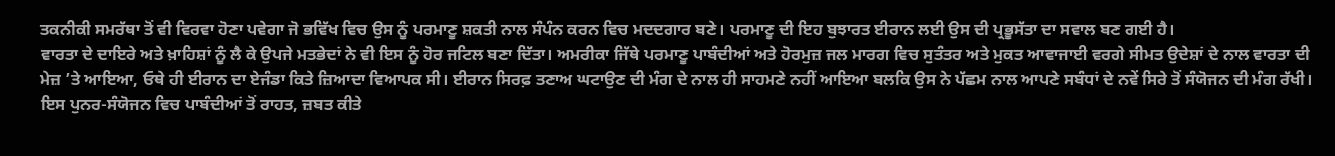ਤਕਨੀਕੀ ਸਮਰੱਥਾ ਤੋਂ ਵੀ ਵਿਰਵਾ ਹੋਣਾ ਪਵੇਗਾ ਜੋ ਭਵਿੱਖ ਵਿਚ ਉਸ ਨੂੰ ਪਰਮਾਣੂ ਸ਼ਕਤੀ ਨਾਲ ਸੰਪੰਨ ਕਰਨ ਵਿਚ ਮਦਦਗਾਰ ਬਣੇ। ਪਰਮਾਣੂ ਦੀ ਇਹ ਬੁਝਾਰਤ ਈਰਾਨ ਲਈ ਉਸ ਦੀ ਪ੍ਰਭੂਸੱਤਾ ਦਾ ਸਵਾਲ ਬਣ ਗਈ ਹੈ।
ਵਾਰਤਾ ਦੇ ਦਾਇਰੇ ਅਤੇ ਖ਼ਾਹਿਸ਼ਾਂ ਨੂੰ ਲੈ ਕੇ ਉਪਜੇ ਮਤਭੇਦਾਂ ਨੇ ਵੀ ਇਸ ਨੂੰ ਹੋਰ ਜਟਿਲ ਬਣਾ ਦਿੱਤਾ। ਅਮਰੀਕਾ ਜਿੱਥੇ ਪਰਮਾਣੂ ਪਾਬੰਦੀਆਂ ਅਤੇ ਹੋਰਮੁਜ਼ ਜਲ ਮਾਰਗ ਵਿਚ ਸੁਤੰਤਰ ਅਤੇ ਮੁਕਤ ਆਵਾਜਾਈ ਵਰਗੇ ਸੀਮਤ ਉਦੇਸ਼ਾਂ ਦੇ ਨਾਲ ਵਾਰਤਾ ਦੀ ਮੇਜ਼ ’ਤੇ ਆਇਆ, ਓਥੇ ਹੀ ਈਰਾਨ ਦਾ ਏਜੰਡਾ ਕਿਤੇ ਜ਼ਿਆਦਾ ਵਿਆਪਕ ਸੀ। ਈਰਾਨ ਸਿਰਫ਼ ਤਣਾਅ ਘਟਾਉਣ ਦੀ ਮੰਗ ਦੇ ਨਾਲ ਹੀ ਸਾਹਮਣੇ ਨਹੀਂ ਆਇਆ ਬਲਕਿ ਉਸ ਨੇ ਪੱਛਮ ਨਾਲ ਆਪਣੇ ਸਬੰਧਾਂ ਦੇ ਨਵੇਂ ਸਿਰੇ ਤੋਂ ਸੰਯੋਜਨ ਦੀ ਮੰਗ ਰੱਖੀ। ਇਸ ਪੁਨਰ-ਸੰਯੋਜਨ ਵਿਚ ਪਾਬੰਦੀਆਂ ਤੋਂ ਰਾਹਤ, ਜ਼ਬਤ ਕੀਤੇ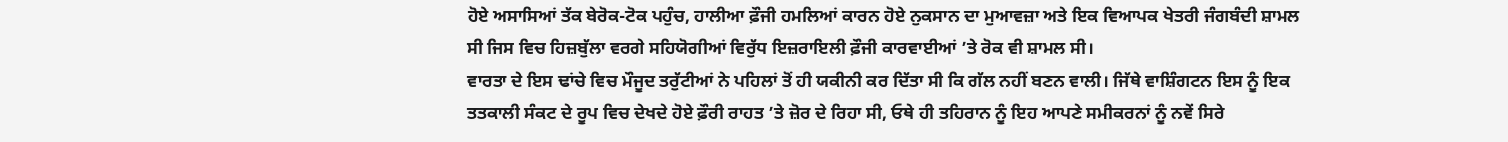ਹੋਏ ਅਸਾਸਿਆਂ ਤੱਕ ਬੇਰੋਕ-ਟੋਕ ਪਹੁੰਚ, ਹਾਲੀਆ ਫ਼ੌਜੀ ਹਮਲਿਆਂ ਕਾਰਨ ਹੋਏ ਨੁਕਸਾਨ ਦਾ ਮੁਆਵਜ਼ਾ ਅਤੇ ਇਕ ਵਿਆਪਕ ਖੇਤਰੀ ਜੰਗਬੰਦੀ ਸ਼ਾਮਲ ਸੀ ਜਿਸ ਵਿਚ ਹਿਜ਼ਬੁੱਲਾ ਵਰਗੇ ਸਹਿਯੋਗੀਆਂ ਵਿਰੁੱਧ ਇਜ਼ਰਾਇਲੀ ਫ਼ੌਜੀ ਕਾਰਵਾਈਆਂ ’ਤੇ ਰੋਕ ਵੀ ਸ਼ਾਮਲ ਸੀ।
ਵਾਰਤਾ ਦੇ ਇਸ ਢਾਂਚੇ ਵਿਚ ਮੌਜੂਦ ਤਰੁੱਟੀਆਂ ਨੇ ਪਹਿਲਾਂ ਤੋਂ ਹੀ ਯਕੀਨੀ ਕਰ ਦਿੱਤਾ ਸੀ ਕਿ ਗੱਲ ਨਹੀਂ ਬਣਨ ਵਾਲੀ। ਜਿੱਥੇ ਵਾਸ਼ਿੰਗਟਨ ਇਸ ਨੂੰ ਇਕ ਤਤਕਾਲੀ ਸੰਕਟ ਦੇ ਰੂਪ ਵਿਚ ਦੇਖਦੇ ਹੋਏ ਫ਼ੌਰੀ ਰਾਹਤ ’ਤੇ ਜ਼ੋਰ ਦੇ ਰਿਹਾ ਸੀ, ਓਥੇ ਹੀ ਤਹਿਰਾਨ ਨੂੰ ਇਹ ਆਪਣੇ ਸਮੀਕਰਨਾਂ ਨੂੰ ਨਵੇਂ ਸਿਰੇ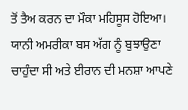ਤੋਂ ਤੈਅ ਕਰਨ ਦਾ ਮੌਕਾ ਮਹਿਸੂਸ ਹੋਇਆ। ਯਾਨੀ ਅਮਰੀਕਾ ਬਸ ਅੱਗ ਨੂੰ ਬੁਝਾਉਣਾ ਚਾਹੁੰਦਾ ਸੀ ਅਤੇ ਈਰਾਨ ਦੀ ਮਨਸ਼ਾ ਆਪਣੇ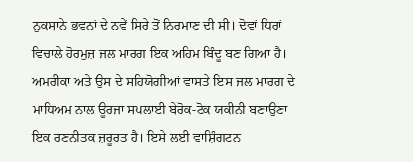ਨੁਕਸਾਨੇ ਭਵਨਾਂ ਦੇ ਨਵੇਂ ਸਿਰੇ ਤੋਂ ਨਿਰਮਾਣ ਦੀ ਸੀ। ਦੋਵਾਂ ਧਿਰਾਂ ਵਿਚਾਲੇ ਹੋਰਮੁਜ਼ ਜਲ ਮਾਰਗ ਇਕ ਅਹਿਮ ਬਿੰਦੂ ਬਣ ਗਿਆ ਹੈ।
ਅਮਰੀਕਾ ਅਤੇ ਉਸ ਦੇ ਸਹਿਯੋਗੀਆਂ ਵਾਸਤੇ ਇਸ ਜਲ ਮਾਰਗ ਦੇ ਮਾਧਿਅਮ ਨਾਲ ਊਰਜਾ ਸਪਲਾਈ ਬੇਰੋਕ-ਟੋਕ ਯਕੀਨੀ ਬਣਾਉਣਾ ਇਕ ਰਣਨੀਤਕ ਜ਼ਰੂਰਤ ਹੈ। ਇਸੇ ਲਈ ਵਾਸ਼ਿੰਗਟਨ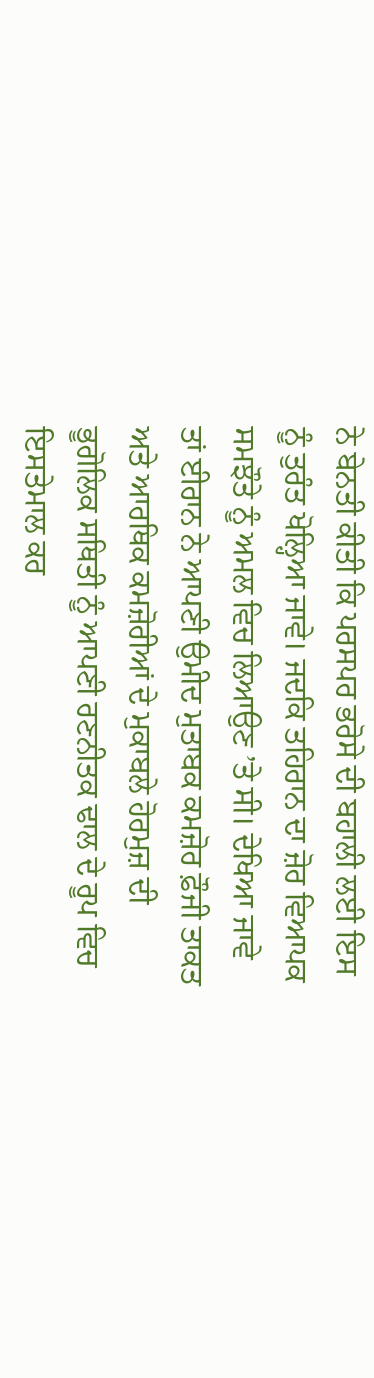ਨੇ ਬੇਨਤੀ ਕੀਤੀ ਕਿ ਪਰਸਪਰ ਭਰੋਸੇ ਦੀ ਬਹਾਲੀ ਲਈ ਇਸ ਨੂੰ ਤੁਰੰਤ ਖੋਲ੍ਹਿਆ ਜਾਵੇ। ਜਦਕਿ ਤਹਿਰਾਨ ਦਾ ਜ਼ੋਰ ਵਿਆਪਕ ਸਮਝੌਤੇ ਨੂੰ ਅਮਲ ਵਿਚ ਲਿਆਉਣ ’ਤੇ ਸੀ। ਦੇਖਿਆ ਜਾਵੇ ਤਾਂ ਈਰਾਨ ਨੇ ਆਪਣੀ ਉਮੀਦ ਮੁਤਾਬਕ ਕਮਜ਼ੋਰ ਫ਼ੌਜੀ ਤਾਕਤ ਅਤੇ ਆਰਥਿਕ ਕਮਜ਼ੋਰੀਆਂ ਦੇ ਮੁਕਾਬਲੇ ਹੋਰਮੁਜ਼ ਦੀ ਭੂਗੋਲਿਕ ਸਥਿਤੀ ਨੂੰ ਆਪਣੀ ਰਣਨੀਤਕ ਢਾਲ ਦੇ ਰੂਪ ਵਿਚ ਇਸਤੇਮਾਲ ਕਰ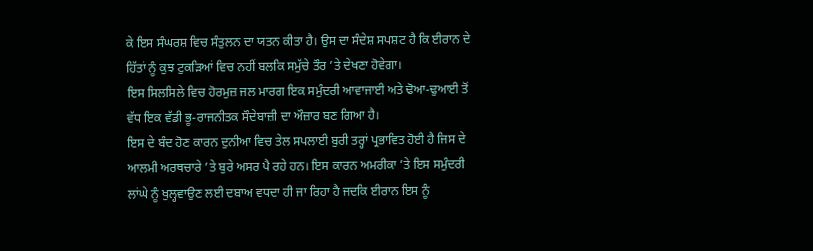ਕੇ ਇਸ ਸੰਘਰਸ਼ ਵਿਚ ਸੰਤੁਲਨ ਦਾ ਯਤਨ ਕੀਤਾ ਹੈ। ਉਸ ਦਾ ਸੰਦੇਸ਼ ਸਪਸ਼ਟ ਹੈ ਕਿ ਈਰਾਨ ਦੇ ਹਿੱਤਾਂ ਨੂੰ ਕੁਝ ਟੁਕੜਿਆਂ ਵਿਚ ਨਹੀਂ ਬਲਕਿ ਸਮੁੱਚੇ ਤੌਰ ’ਤੇ ਦੇਖਣਾ ਹੋਵੇਗਾ।
ਇਸ ਸਿਲਸਿਲੇ ਵਿਚ ਹੋਰਮੁਜ਼ ਜਲ ਮਾਰਗ ਇਕ ਸਮੁੰਦਰੀ ਆਵਾਜਾਈ ਅਤੇ ਢੋਆ-ਢੁਆਈ ਤੋਂ ਵੱਧ ਇਕ ਵੱਡੀ ਭੂ-ਰਾਜਨੀਤਕ ਸੌਦੇਬਾਜ਼ੀ ਦਾ ਔਜ਼ਾਰ ਬਣ ਗਿਆ ਹੈ।
ਇਸ ਦੇ ਬੰਦ ਹੋਣ ਕਾਰਨ ਦੁਨੀਆ ਵਿਚ ਤੇਲ ਸਪਲਾਈ ਬੁਰੀ ਤਰ੍ਹਾਂ ਪ੍ਰਭਾਵਿਤ ਹੋਈ ਹੈ ਜਿਸ ਦੇ ਆਲਮੀ ਅਰਥਚਾਰੇ ’ਤੇ ਬੁਰੇ ਅਸਰ ਪੈ ਰਹੇ ਹਨ। ਇਸ ਕਾਰਨ ਅਮਰੀਕਾ ’ਤੇ ਇਸ ਸਮੁੰਦਰੀ ਲਾਂਘੇ ਨੂੰ ਖੁਲ੍ਹਵਾਉਣ ਲਈ ਦਬਾਅ ਵਧਦਾ ਹੀ ਜਾ ਰਿਹਾ ਹੈ ਜਦਕਿ ਈਰਾਨ ਇਸ ਨੂੰ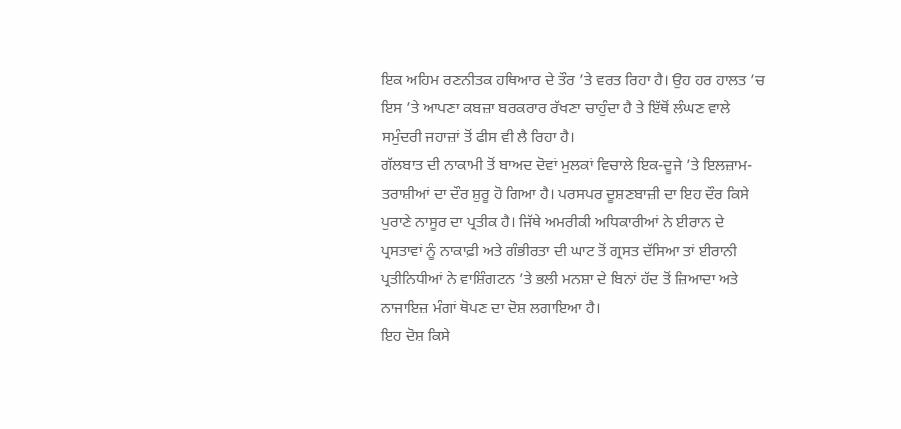ਇਕ ਅਹਿਮ ਰਣਨੀਤਕ ਹਥਿਆਰ ਦੇ ਤੌਰ ’ਤੇ ਵਰਤ ਰਿਹਾ ਹੈ। ਉਹ ਹਰ ਹਾਲਤ ’ਚ ਇਸ ’ਤੇ ਆਪਣਾ ਕਬਜ਼ਾ ਬਰਕਰਾਰ ਰੱਖਣਾ ਚਾਹੁੰਦਾ ਹੈ ਤੇ ਇੱਥੋਂ ਲੰਘਣ ਵਾਲੇ ਸਮੁੰਦਰੀ ਜਹਾਜ਼ਾਂ ਤੋਂ ਫੀਸ ਵੀ ਲੈ ਰਿਹਾ ਹੈ।
ਗੱਲਬਾਤ ਦੀ ਨਾਕਾਮੀ ਤੋਂ ਬਾਅਦ ਦੋਵਾਂ ਮੁਲਕਾਂ ਵਿਚਾਲੇ ਇਕ-ਦੂਜੇ ’ਤੇ ਇਲਜ਼ਾਮ-ਤਰਾਸ਼ੀਆਂ ਦਾ ਦੌਰ ਸ਼ੁਰੂ ਹੋ ਗਿਆ ਹੈ। ਪਰਸਪਰ ਦੂਸ਼ਣਬਾਜ਼ੀ ਦਾ ਇਹ ਦੌਰ ਕਿਸੇ ਪੁਰਾਣੇ ਨਾਸੂਰ ਦਾ ਪ੍ਰਤੀਕ ਹੈ। ਜਿੱਥੇ ਅਮਰੀਕੀ ਅਧਿਕਾਰੀਆਂ ਨੇ ਈਰਾਨ ਦੇ ਪ੍ਰਸਤਾਵਾਂ ਨੂੰ ਨਾਕਾਫ਼ੀ ਅਤੇ ਗੰਭੀਰਤਾ ਦੀ ਘਾਟ ਤੋਂ ਗ੍ਰਸਤ ਦੱਸਿਆ ਤਾਂ ਈਰਾਨੀ ਪ੍ਰਤੀਨਿਧੀਆਂ ਨੇ ਵਾਸ਼ਿੰਗਟਨ ’ਤੇ ਭਲੀ ਮਨਸ਼ਾ ਦੇ ਬਿਨਾਂ ਹੱਦ ਤੋਂ ਜ਼ਿਆਦਾ ਅਤੇ ਨਾਜਾਇਜ਼ ਮੰਗਾਂ ਥੋਪਣ ਦਾ ਦੋਸ਼ ਲਗਾਇਆ ਹੈ।
ਇਹ ਦੋਸ਼ ਕਿਸੇ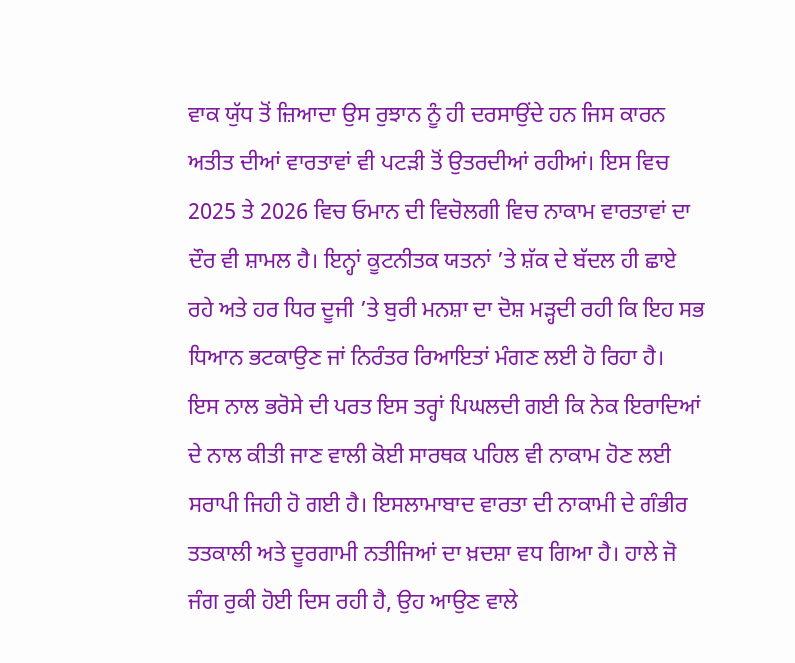ਵਾਕ ਯੁੱਧ ਤੋਂ ਜ਼ਿਆਦਾ ਉਸ ਰੁਝਾਨ ਨੂੰ ਹੀ ਦਰਸਾਉਂਦੇ ਹਨ ਜਿਸ ਕਾਰਨ ਅਤੀਤ ਦੀਆਂ ਵਾਰਤਾਵਾਂ ਵੀ ਪਟੜੀ ਤੋਂ ਉਤਰਦੀਆਂ ਰਹੀਆਂ। ਇਸ ਵਿਚ 2025 ਤੇ 2026 ਵਿਚ ਓਮਾਨ ਦੀ ਵਿਚੋਲਗੀ ਵਿਚ ਨਾਕਾਮ ਵਾਰਤਾਵਾਂ ਦਾ ਦੌਰ ਵੀ ਸ਼ਾਮਲ ਹੈ। ਇਨ੍ਹਾਂ ਕੂਟਨੀਤਕ ਯਤਨਾਂ ’ਤੇ ਸ਼ੱਕ ਦੇ ਬੱਦਲ ਹੀ ਛਾਏ ਰਹੇ ਅਤੇ ਹਰ ਧਿਰ ਦੂਜੀ ’ਤੇ ਬੁਰੀ ਮਨਸ਼ਾ ਦਾ ਦੋਸ਼ ਮੜ੍ਹਦੀ ਰਹੀ ਕਿ ਇਹ ਸਭ ਧਿਆਨ ਭਟਕਾਉਣ ਜਾਂ ਨਿਰੰਤਰ ਰਿਆਇਤਾਂ ਮੰਗਣ ਲਈ ਹੋ ਰਿਹਾ ਹੈ।
ਇਸ ਨਾਲ ਭਰੋਸੇ ਦੀ ਪਰਤ ਇਸ ਤਰ੍ਹਾਂ ਪਿਘਲਦੀ ਗਈ ਕਿ ਨੇਕ ਇਰਾਦਿਆਂ ਦੇ ਨਾਲ ਕੀਤੀ ਜਾਣ ਵਾਲੀ ਕੋਈ ਸਾਰਥਕ ਪਹਿਲ ਵੀ ਨਾਕਾਮ ਹੋਣ ਲਈ ਸਰਾਪੀ ਜਿਹੀ ਹੋ ਗਈ ਹੈ। ਇਸਲਾਮਾਬਾਦ ਵਾਰਤਾ ਦੀ ਨਾਕਾਮੀ ਦੇ ਗੰਭੀਰ ਤਤਕਾਲੀ ਅਤੇ ਦੂਰਗਾਮੀ ਨਤੀਜਿਆਂ ਦਾ ਖ਼ਦਸ਼ਾ ਵਧ ਗਿਆ ਹੈ। ਹਾਲੇ ਜੋ ਜੰਗ ਰੁਕੀ ਹੋਈ ਦਿਸ ਰਹੀ ਹੈ, ਉਹ ਆਉਣ ਵਾਲੇ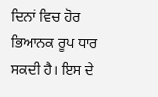ਦਿਨਾਂ ਵਿਚ ਹੋਰ ਭਿਆਨਕ ਰੂਪ ਧਾਰ ਸਕਦੀ ਹੈ। ਇਸ ਦੇ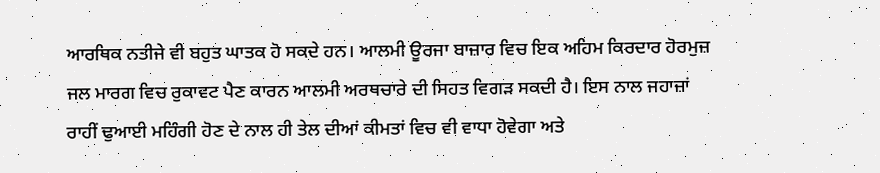ਆਰਥਿਕ ਨਤੀਜੇ ਵੀ ਬਹੁਤ ਘਾਤਕ ਹੋ ਸਕਦੇ ਹਨ। ਆਲਮੀ ਊਰਜਾ ਬਾਜ਼ਾਰ ਵਿਚ ਇਕ ਅਹਿਮ ਕਿਰਦਾਰ ਹੋਰਮੁਜ਼ ਜਲ ਮਾਰਗ ਵਿਚ ਰੁਕਾਵਟ ਪੈਣ ਕਾਰਨ ਆਲਮੀ ਅਰਥਚਾਰੇ ਦੀ ਸਿਹਤ ਵਿਗੜ ਸਕਦੀ ਹੈ। ਇਸ ਨਾਲ ਜਹਾਜ਼ਾਂ ਰਾਹੀਂ ਢੁਆਈ ਮਹਿੰਗੀ ਹੋਣ ਦੇ ਨਾਲ ਹੀ ਤੇਲ ਦੀਆਂ ਕੀਮਤਾਂ ਵਿਚ ਵੀ ਵਾਧਾ ਹੋਵੇਗਾ ਅਤੇ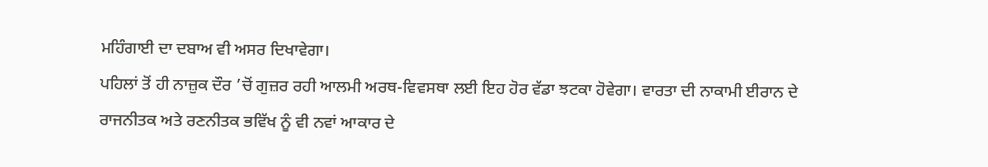ਮਹਿੰਗਾਈ ਦਾ ਦਬਾਅ ਵੀ ਅਸਰ ਦਿਖਾਵੇਗਾ।
ਪਹਿਲਾਂ ਤੋਂ ਹੀ ਨਾਜ਼ੁਕ ਦੌਰ ’ਚੋਂ ਗੁਜ਼ਰ ਰਹੀ ਆਲਮੀ ਅਰਥ-ਵਿਵਸਥਾ ਲਈ ਇਹ ਹੋਰ ਵੱਡਾ ਝਟਕਾ ਹੋਵੇਗਾ। ਵਾਰਤਾ ਦੀ ਨਾਕਾਮੀ ਈਰਾਨ ਦੇ ਰਾਜਨੀਤਕ ਅਤੇ ਰਣਨੀਤਕ ਭਵਿੱਖ ਨੂੰ ਵੀ ਨਵਾਂ ਆਕਾਰ ਦੇ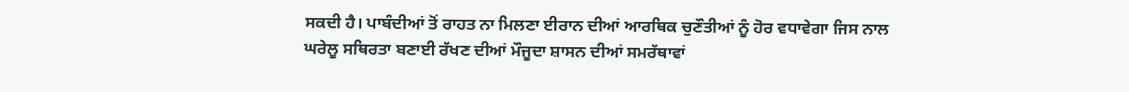ਸਕਦੀ ਹੈ। ਪਾਬੰਦੀਆਂ ਤੋਂ ਰਾਹਤ ਨਾ ਮਿਲਣਾ ਈਰਾਨ ਦੀਆਂ ਆਰਥਿਕ ਚੁਣੌਤੀਆਂ ਨੂੰ ਹੋਰ ਵਧਾਵੇਗਾ ਜਿਸ ਨਾਲ ਘਰੇਲੂ ਸਥਿਰਤਾ ਬਣਾਈ ਰੱਖਣ ਦੀਆਂ ਮੌਜੂਦਾ ਸ਼ਾਸਨ ਦੀਆਂ ਸਮਰੱਥਾਵਾਂ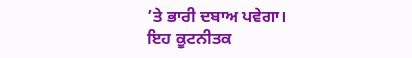’ਤੇ ਭਾਰੀ ਦਬਾਅ ਪਵੇਗਾ।
ਇਹ ਕੂਟਨੀਤਕ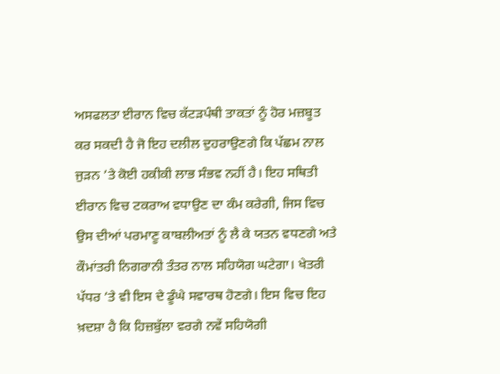ਅਸਫਲਤਾ ਈਰਾਨ ਵਿਚ ਕੱਟੜਪੰਥੀ ਤਾਕਤਾਂ ਨੂੰ ਹੋਰ ਮਜ਼ਬੂਤ ਕਰ ਸਕਦੀ ਹੈ ਜੋ ਇਹ ਦਲੀਲ ਦੁਹਰਾਉਣਗੇ ਕਿ ਪੱਛਮ ਨਾਲ ਜੁੜਨ ’ਤੇ ਕੋਈ ਹਕੀਕੀ ਲਾਭ ਸੰਭਵ ਨਹੀਂ ਹੈ। ਇਹ ਸਥਿਤੀ ਈਰਾਨ ਵਿਚ ਟਕਰਾਅ ਵਧਾਉਣ ਦਾ ਕੰਮ ਕਰੇਗੀ, ਜਿਸ ਵਿਚ ਉਸ ਦੀਆਂ ਪਰਮਾਣੂ ਕਾਬਲੀਅਤਾਂ ਨੂੰ ਲੈ ਕੇ ਯਤਨ ਵਧਣਗੇ ਅਤੇ ਕੌਮਾਂਤਰੀ ਨਿਗਰਾਨੀ ਤੰਤਰ ਨਾਲ ਸਹਿਯੋਗ ਘਟੇਗਾ। ਖੇਤਰੀ ਪੱਧਰ ’ਤੇ ਵੀ ਇਸ ਦੇ ਡੂੰਘੇ ਸਵਾਰਥ ਹੋਣਗੇ। ਇਸ ਵਿਚ ਇਹ ਖ਼ਦਸ਼ਾ ਹੈ ਕਿ ਹਿਜ਼ਬੁੱਲਾ ਵਰਗੇ ਨਵੇਂ ਸਹਿਯੋਗੀ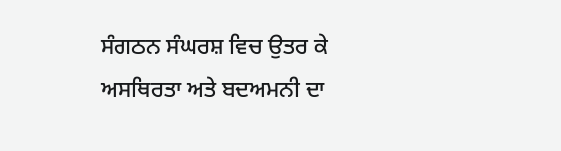ਸੰਗਠਨ ਸੰਘਰਸ਼ ਵਿਚ ਉਤਰ ਕੇ ਅਸਥਿਰਤਾ ਅਤੇ ਬਦਅਮਨੀ ਦਾ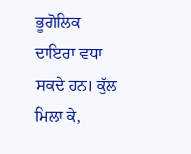ਭੂਗੋਲਿਕ ਦਾਇਰਾ ਵਧਾ ਸਕਦੇ ਹਨ। ਕੁੱਲ ਮਿਲਾ ਕੇ,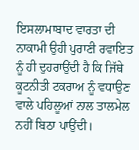ਇਸਲਾਮਾਬਾਦ ਵਾਰਤਾ ਦੀ ਨਾਕਾਮੀ ਉਹੀ ਪੁਰਾਣੀ ਰਵਾਇਤ ਨੂੰ ਹੀ ਦੁਹਰਾਉਂਦੀ ਹੈ ਕਿ ਜਿੱਥੇ ਕੂਟਨੀਤੀ ਟਕਰਾਅ ਨੂੰ ਵਧਾਉਣ ਵਾਲੇ ਪਹਿਲੂਆਂ ਨਾਲ ਤਾਲਮੇਲ ਨਹੀਂ ਬਿਠਾ ਪਾਉਂਦੀ।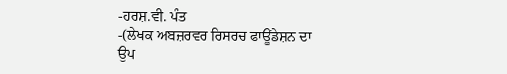-ਹਰਸ਼.ਵੀ. ਪੰਤ
-(ਲੇਖਕ ਅਬਜ਼ਰਵਰ ਰਿਸਰਚ ਫਾਊਂਡੇਸ਼ਨ ਦਾ ਉਪ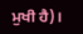ਮੁਖੀ ਹੈ)।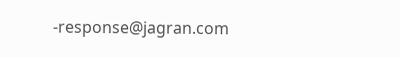-response@jagran.com